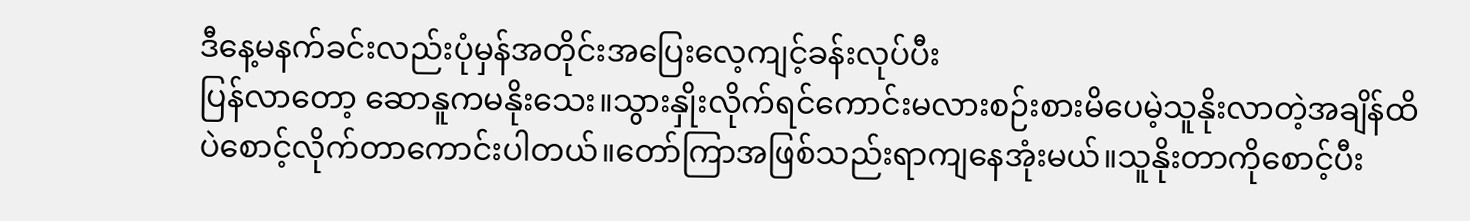ဒီနေ့မနက်ခင်းလည်းပုံမှန်အတိုင်းအပြေးလေ့ကျင့်ခန်းလုပ်ပီး
ပြန်လာတော့ ဆောနူကမနိုးသေး။သွားနှိုးလိုက်ရင်ကောင်းမလားစဉ်းစားမိပေမဲ့သူနိုးလာတဲ့အချိန်ထိပဲစောင့်လိုက်တာကောင်းပါတယ်။တော်ကြာအဖြစ်သည်းရာကျနေအုံးမယ်။သူနိုးတာကိုစောင့်ပီး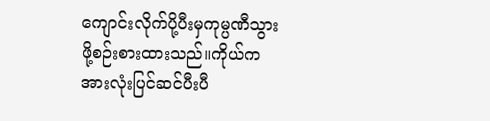ကျောင်းလိုက်ပို့ပီးမှကုမ္ပဏီသွားဖို့စဉ်းစားထားသည်။ကိုယ်ကအားလုံးပြင်ဆင်ပီးပီ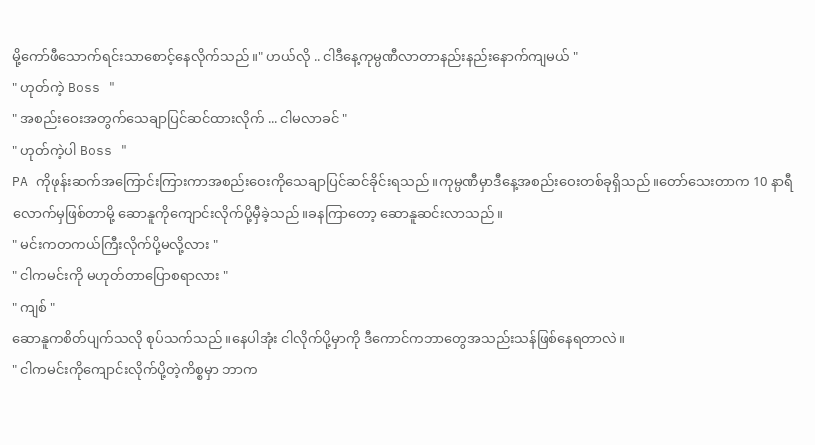မို့ကော်ဖီသောက်ရင်းသာစောင့်နေလိုက်သည်။" ဟယ်လို .. ငါဒီနေ့ကုမ္ပဏီလာတာနည်းနည်းနောက်ကျမယ် "
" ဟုတ်ကဲ့ Boss "
" အစည်းဝေးအတွက်သေချာပြင်ဆင်ထားလိုက် ... ငါမလာခင် "
" ဟုတ်ကဲ့ပါ Boss "
PA ကိုဖုန်းဆက်အကြောင်းကြားကာအစည်းဝေးကိုသေချာပြင်ဆင်ခိုင်းရသည်။ကုမ္ပဏီမှာဒီနေ့အစည်းဝေးတစ်ခုရှိသည်။တော်သေးတာက 10 နာရီလောက်မှဖြစ်တာမို့ ဆောနူကိုကျောင်းလိုက်ပို့မှီခဲ့သည်။ခနကြာတော့ ဆောနူဆင်းလာသည်။
" မင်းကတကယ်ကြီးလိုက်ပို့မလို့လား "
" ငါကမင်းကို မဟုတ်တာပြောစရာလား "
" ကျစ် "
ဆောနူကစိတ်ပျက်သလို စုပ်သက်သည် ။နေပါအုံး ငါလိုက်ပို့မှာကို ဒီကောင်ကဘာတွေအသည်းသန်ဖြစ်နေရတာလဲ။
" ငါကမင်းကိုကျောင်းလိုက်ပို့တဲ့ကိစ္စမှာ ဘာက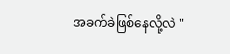အခက်ခဲဖြစ်နေလို့လဲ "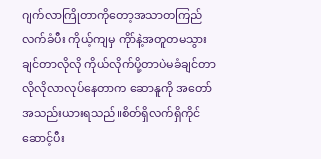ဂျက်လာကြိုတာကိုတော့အသာတကြည်လက်ခံပီး ကိုယ့်ကျမှ ကိုာ်နဲ့အတူတမသွားချင်တာလိုလို ကိုယ်လိုက်ပို့တာပဲမခံချင်တာလိုလိုလာလုပ်နေတာက ဆောနူကို အတော်အသည်းယားရသည်။စိတ်ရှိလက်ရှိကိုင်ဆောင့်ပီး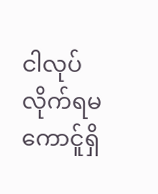ငါလုပ်လိုက်ရမကောင်ူရှိ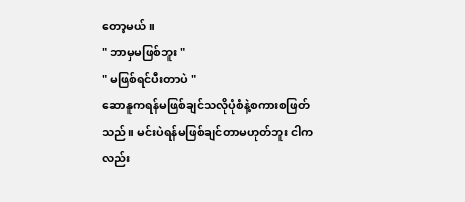တော့မယ်။
" ဘာမှမဖြစ်ဘူး "
" မဖြစ်ရင်ပီးတာပဲ "
ဆောနူကရန်မဖြစ်ချင်သလိုပုံစံနဲ့စကားစဖြတ်သည်။ မင်းပဲရန်မဖြစ်ချင်တာမဟုတ်ဘူး ငါကလည်း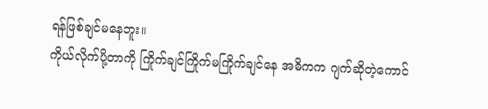ရန်ဖြစ်ချင်မနေဘူး။
ကိုယ်လိုက်ပို့တာကို ကြိုက်ချင်ကြိုက်မကြိုက်ချင်နေ အဓိကက ဂျက်ဆိုတဲ့ကောင်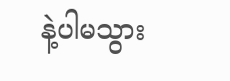နဲ့ပါမသွား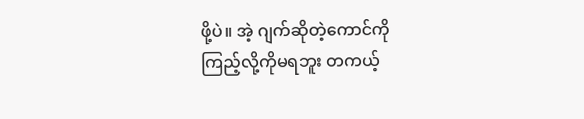ဖို့ပဲ။ အဲ့ ဂျက်ဆိုတဲ့ကောင်ကို
ကြည့်လို့ကိုမရဘူး တကယ့်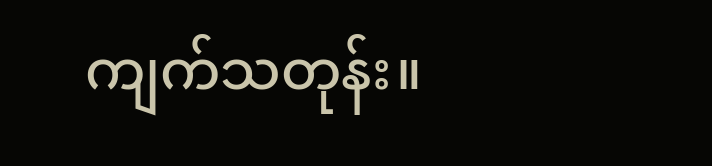ကျက်သတုန်း။